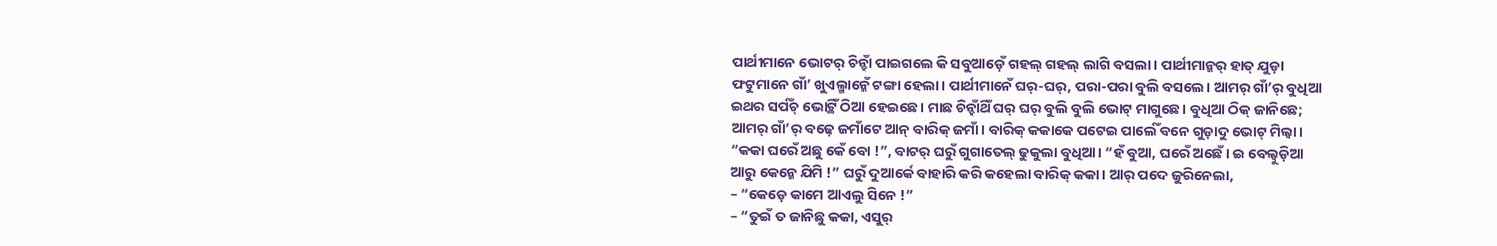ପାର୍ଥୀମାନେ ଭୋଟର୍ ଚିନ୍ହାଁ ପାଇଗଲେ କି ସବୁଆଡ଼େଁ ଗହଲ୍ ଗହଲ୍ ଲାଗି ବସଲା। ପାର୍ଥୀମାନ୍କର୍ ହାତ୍ ଯୁଡ଼ା ଫଟୁମାନେ ଗାଁ’ ଖୁଏଲ୍ମାନ୍କେଁ ଟଙ୍ଗା ହେଲା। ପାର୍ଥୀମାନେଁ ଘର୍-ଘର୍, ପରା-ପରା ବୁଲି ବସଲେ। ଆମର୍ ଗାଁ’ର୍ ବୁଧିଆ ଇଥର ସର୍ପଁଚ୍ ଭୋଟ୍ଥିଁ ଠିଆ ହେଇଛେ। ମାଛ ଚିନ୍ହାଁଥିଁ ଘର୍ ଘର୍ ବୁଲି ବୁଲି ଭୋଟ୍ ମାଗୁଛେ। ବୁଧିଆ ଠିକ୍ ଜାନିଛେ; ଆମର୍ ଗାଁ’ର୍ ବଢ଼େ ଜମାଁଟେ ଆନ୍ ବାରିକ୍ ଜମାଁ। ବାରିକ୍ କକାକେ ପଟେଇ ପାର୍ଲେଁ ବନେ ଗୁଡ଼ାଦୁ ଭୋଟ୍ ମିଲ୍ବା।
“କକା ଘରେଁ ଅଛୁ କେଁ ବୋ !”, ବାଟର୍ ଘରୁଁ ଗୁଗାତେଲ୍ ଢୁକୁଲା ବୁଧିଆ। “ହଁ ବୁଆ, ଘରେଁ ଅଛେଁ। ଇ ବେଲ୍ବୁଡ଼ିଆ ଆରୁ କେନ୍କେ ଯିମି !” ଘରୁଁ ଦୁଆର୍କେ ବାହାରି କରି କହେଲା ବାରିକ୍ କକା। ଆର୍ ପଦେ ଜୁରିନେଲା,
– “କେଡ଼େ କାମେ ଆଏଲୁ ସିନେ !”
– “ତୁଇଁ ତ ଜାନିଛୁ କକା, ଏସୁର୍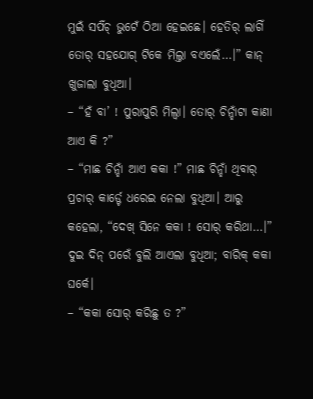ମୁଇଁ ସର୍ପଁଚ୍ ଭୁଟେଁ ଠିଆ ହେଇଛେ। ହେତିର୍ ଲାଗିଁ ତୋର୍ ସହଯୋଗ୍ ଟିକେ ମିଲ୍ତା ବଏଲେଁ…।” କାନ୍ ଖୁଜାଲା ବୁଧିଆ।
– “ହଁ ବା’ ! ପୁରାପୁରି ମିଲ୍ବା। ତୋର୍ ଚିନ୍ହାଁଟା କାଣା ଆଏ କି ?”
– “ମାଛ ଚିନ୍ହାଁ ଆଏ କକା !” ମାଛ ଚିନ୍ହାଁ ଥିବାର୍ ପ୍ରଚାର୍ କାର୍ଡ଼୍ଟେ ଧରେଇ ନେଲା ବୁଧିଆ। ଆରୁ କହେଲା, “ଦେଖ୍ ସିନେ କକା ! ସୋର୍ କରିଥା…।”
ଦୁଇ ଦିନ୍ ପରେଁ ବୁଲି ଆଏଲା ବୁଧିଆ; ବାରିକ୍ କକା ଘର୍କେ।
– “କକା ସୋର୍ କରିଛୁ ତ ?”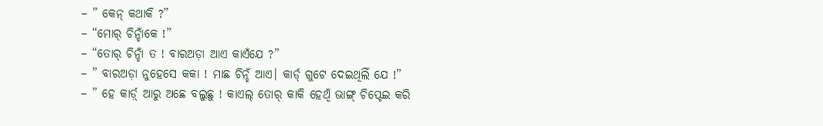– ” କେନ୍ କଥାକି ?”
– “ମୋର୍ ଚିନ୍ହାଁକେ !”
– “ତୋର୍ ଚିନ୍ହାଁ ତ ! ବାରଅଡ଼ା ଆଏ କାଏଁଯେ ?”
– ” ବାରଅଡ଼ା ନୁହେସେ କକା ! ମାଛ ଚିନ୍ହଁ ଆଏ। କାର୍ଡ୍ ଗୁଟେ ଦେଇଥିଲିଁ ଯେ !”
– ” ହେ କାର୍ଡ଼୍ ଆରୁ ଅଛେ ବଲୁଛୁ ! କାଏଲ୍ ତୋର୍ କାକି ହେଥିଁ ଭାଙ୍ଗ୍ ଚିପ୍ଟେଇ କରି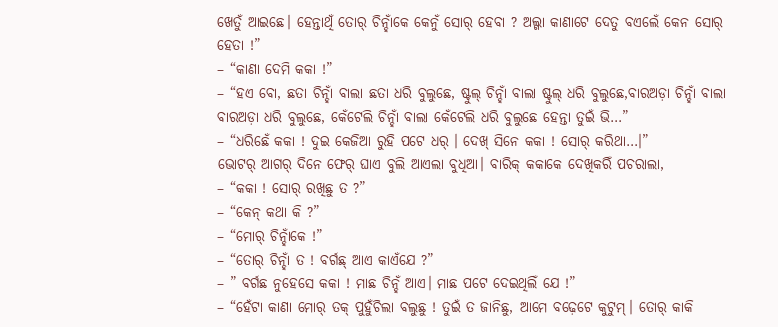ଖେତୁଁ ଆଇଛେ। ହେନ୍ତାଥିଁ ତୋର୍ ଚିନ୍ହାଁକେ କେନୁଁ ସୋର୍ ହେବା ? ଅଲ୍ଗା କାଣାଟେ ଦେତୁ ବଏଲେଁ କେନ ସୋର୍ ହେତା !”
– “କାଣା ଦେମି କକା !”
– “ହଏ ବୋ, ଛତା ଚିନ୍ହାଁ ବାଲା ଛତା ଧରି ବୁଲୁଛେ, ଷ୍ଟୁଲ୍ ଚିନ୍ହାଁ ବାଲା ଷ୍ଟୁଲ୍ ଧରି ବୁଲୁଛେ,ବାରଅଡ଼ା ଚିନ୍ହାଁ ବାଲା ବାରଅଡ଼ା ଧରି ବୁଲୁଛେ, କେଁଟେଲି ଚିନ୍ହାଁ ବାଲା କେଁଟେଲି ଧରି ବୁଲୁଛେ ହେନ୍ତା ତୁଇଁ ଭି…”
– “ଧରିଛେଁ କକା ! ଦୁଇ କେଜିଆ ରୁହି ପଟେ ଧର୍ । ଦେଖ୍ ସିନେ କକା ! ସୋର୍ କରିଥା…।”
ଭୋଟର୍ ଆଗର୍ ଦିନେ ଫେର୍ ଘାଏ ବୁଲି ଆଏଲା ବୁଧିଆ। ବାରିକ୍ କକାକେ ଦେଖିକରିଁ ପଚରାଲା,
– “କକା ! ସୋର୍ ରଖିଛୁ ତ ?”
– “କେନ୍ କଥା କି ?”
– “ମୋର୍ ଚିନ୍ହାଁକେ !”
– “ତୋର୍ ଚିନ୍ହାଁ ତ ! ବର୍ଗଛ୍ ଆଏ କାଏଁଯେ ?”
– ” ବର୍ଗଛ ନୁହେସେ କକା ! ମାଛ ଚିନ୍ହଁ ଆଏ। ମାଛ ପଟେ ଦେଇଥିଲିଁ ଯେ !”
– “ହେଁଟା କାଣା ମୋର୍ ତକ୍ ପୁହୁଁଚିଲା ବଲୁଛୁ ! ତୁଇଁ ତ ଜାନିଛୁ, ଆମେ ବଢ଼େଟେ କୁଟୁମ୍। ତୋର୍ କାକି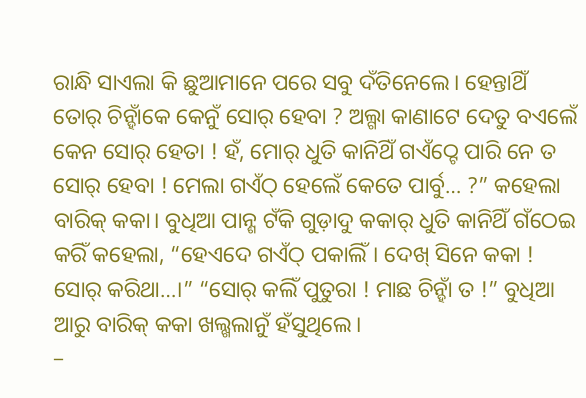ରାନ୍ଧି ସାଏଲା କି ଛୁଆମାନେ ପରେ ସବୁ ଦଁତିନେଲେ। ହେନ୍ତାଥିଁ ତୋର୍ ଚିନ୍ହାଁକେ କେନୁଁ ସୋର୍ ହେବା ? ଅଲ୍ଗା କାଣାଟେ ଦେତୁ ବଏଲେଁ କେନ ସୋର୍ ହେତା ! ହଁ, ମୋର୍ ଧୁତି କାନିଥିଁ ଗଏଁଠ୍ଟେ ପାରି ନେ ତ ସୋର୍ ହେବା ! ମେଲା ଗଏଁଠ୍ ହେଲେଁ କେତେ ପାର୍ବୁ… ?” କହେଲା ବାରିକ୍ କକା। ବୁଧିଆ ପାନ୍ଶ ଟଁକି ଗୁଡ଼ାଦୁ କକାର୍ ଧୁତି କାନିଥିଁ ଗଁଠେଇ କରିଁ କହେଲା, “ହେଏଦେ ଗଏଁଠ୍ ପକାଲିଁ। ଦେଖ୍ ସିନେ କକା ! ସୋର୍ କରିଥା…।” “ସୋର୍ କଲିଁ ପୁତୁରା ! ମାଛ ଚିନ୍ହାଁ ତ !” ବୁଧିଆ ଆରୁ ବାରିକ୍ କକା ଖଲ୍ଖଲାନୁଁ ହଁସୁଥିଲେ।
–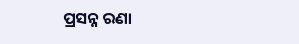ପ୍ରସନ୍ନ ରଣା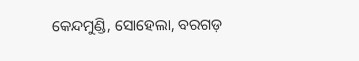କେନ୍ଦମୁଣ୍ଡି, ସୋହେଲା, ବରଗଡ଼